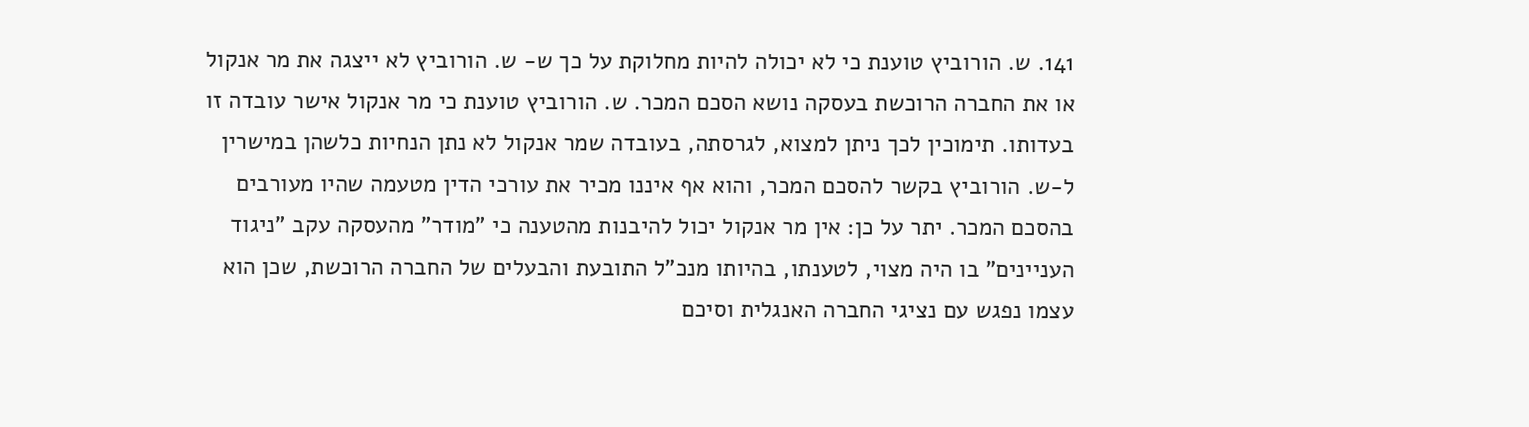141. ש. הורוביץ טוענת כי לא יכולה להיות מחלוקת על כך ש- ש. הורוביץ לא ייצגה את מר אנקול או את החברה הרוכשת בעסקה נושא הסכם המכר. ש. הורוביץ טוענת כי מר אנקול אישר עובדה זו בעדותו. תימוכין לכך ניתן למצוא, לגרסתה, בעובדה שמר אנקול לא נתן הנחיות כלשהן במישרין ל-ש. הורוביץ בקשר להסכם המכר, והוא אף איננו מכיר את עורכי הדין מטעמה שהיו מעורבים בהסכם המכר. יתר על כן: אין מר אנקול יכול להיבנות מהטענה כי "מודר" מהעסקה עקב "ניגוד העניינים" בו היה מצוי, לטענתו, בהיותו מנכ"ל התובעת והבעלים של החברה הרוכשת, שכן הוא עצמו נפגש עם נציגי החברה האנגלית וסיכם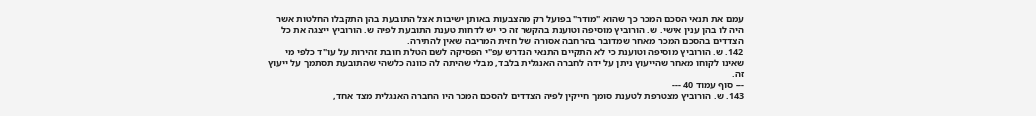עמם את תנאי הסכם המכר כך שהוא "מודר" בפועל רק מהצבעות באותן ישיבות אצל התובעת בהן התקבלו החלטות אשר היה לו בהן ענין אישי. ש. הורוביץ מוסיפה וטוענת בהקשר זה כי יש לדחות טענת התובעת לפיה ש. הורוביץ ייצגה את כל הצדדים בהסכם המכר מאחר שמדובר בהרחבה אסורה של חזית המריבה שאין להתירה.
142. ש. הורוביץ מוסיפה וטוענת כי לא התקיים התנאי הנדרש עפ"י הפסיקה לשם הטלת חובת זהירות על עו"ד כלפי מי שאינו לקוחו מאחר שהייעוץ ניתן על ידה לחברה האנגלית בלבד, מבלי שהיתה לה כוונה כלשהי שהתובעת תסתמך על ייעוץ זה.
--- סוף עמוד 40 ---
143. ש. הורוביץ מצטרפת לטענת סומך חייקין לפיה הצדדים להסכם המכר היו החברה האנגלית מצד אחד,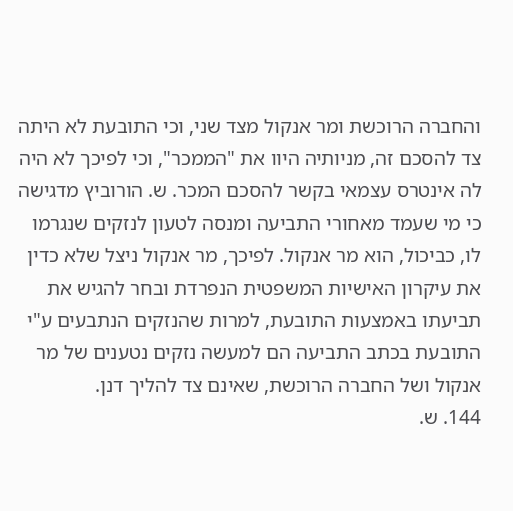והחברה הרוכשת ומר אנקול מצד שני, וכי התובעת לא היתה צד להסכם זה, מניותיה היוו את "הממכר", וכי לפיכך לא היה לה אינטרס עצמאי בקשר להסכם המכר. ש. הורוביץ מדגישה כי מי שעמד מאחורי התביעה ומנסה לטעון לנזקים שנגרמו לו, כביכול, הוא מר אנקול. לפיכך, מר אנקול ניצל שלא כדין את עיקרון האישיות המשפטית הנפרדת ובחר להגיש את תביעתו באמצעות התובעת, למרות שהנזקים הנתבעים ע"י התובעת בכתב התביעה הם למעשה נזקים נטענים של מר אנקול ושל החברה הרוכשת, שאינם צד להליך דנן.
144. ש.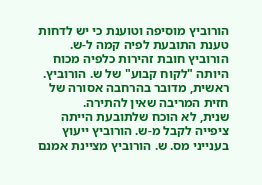הורוביץ מוסיפה וטוענת כי יש לדחות טענת התובעת לפיה קמה ל-ש. הורוביץ חובת זהירות כלפיה מכוח היותה "לקוח קבוע" של ש. הורוביץ.
ראשית, מדובר בהרחבה אסורה של חזית המריבה שאין להתירה.
שנית, לא הוכח שלתובעת הייתה ציפייה לקבל מ-ש. הורוביץ ייעוץ בענייני מס. ש. הורוביץ מציינת אמנם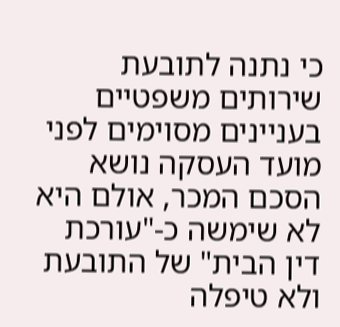כי נתנה לתובעת שירותים משפטיים בעניינים מסוימים לפני מועד העסקה נושא הסכם המכר, אולם היא לא שימשה כ-"עורכת דין הבית" של התובעת ולא טיפלה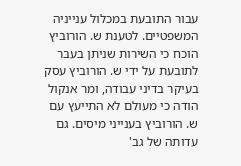עבור התובעת במכלול ענייניה המשפטיים. לטענת ש. הורוביץ הוכח כי השירות שניתן בעבר לתובעת על ידי ש. הורוביץ עסק בעיקר בדיני עבודה, ומר אנקול הודה כי מעולם לא התייעץ עם ש. הורוביץ בענייני מיסים. גם עדותה של גב'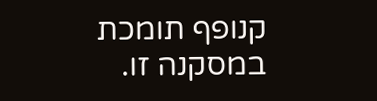קנופף תומכת במסקנה זו.